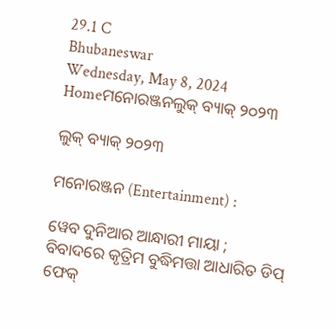29.1 C
Bhubaneswar
Wednesday, May 8, 2024
Homeମନୋରଞ୍ଜନଲୁକ୍ ବ୍ୟାକ୍ ୨୦୨୩

ଲୁକ୍ ବ୍ୟାକ୍ ୨୦୨୩

ମନୋରଞ୍ଜନ (Entertainment) :

ୱେବ ଦୁନିଆର ଆନ୍ଧାରୀ ମାୟା ; ବିବାଦରେ କୃତ୍ରିମ ବୁଦ୍ଧିମତ୍ତା ଆଧାରିତ ଡିପ୍ ଫେକ୍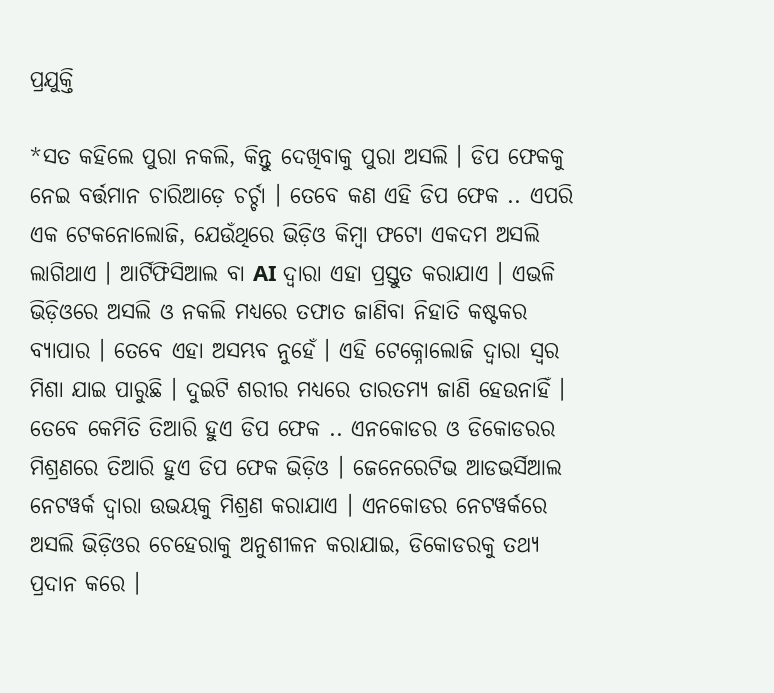ପ୍ରଯୁକ୍ତି

*ସତ କହିଲେ ପୁରା ନକଲି, କିନ୍ତୁ ଦେଖିବାକୁ ପୁରା ଅସଲି । ଡିପ ଫେକକୁ ନେଇ ବର୍ତ୍ତମାନ ଚାରିଆଡ଼େ ଚର୍ଚ୍ଚା । ତେବେ କଣ ଏହି ଡିପ ଫେକ .. ଏପରି ଏକ ଟେକନୋଲୋଜି, ଯେଉଁଥିରେ ଭିଡ଼ିଓ କିମ୍ବା ଫଟୋ ଏକଦମ ଅସଲି ଲାଗିଥାଏ । ଆର୍ଟିଫିସିଆଲ ବା AI ଦ୍ୱାରା ଏହା ପ୍ରସ୍ତୁତ କରାଯାଏ । ଏଭଳି ଭିଡ଼ିଓରେ ଅସଲି ଓ ନକଲି ମଧ୍ୟରେ ତଫାତ ଜାଣିବା ନିହାତି କଷ୍ଟକର ବ୍ୟାପାର । ତେବେ ଏହା ଅସମ୍ଭବ ନୁହେଁ । ଏହି ଟେକ୍ନୋଲୋଜି ଦ୍ୱାରା ସ୍ୱର ମିଶା ଯାଇ ପାରୁଛି । ଦୁଇଟି ଶରୀର ମଧ୍ୟରେ ତାରତମ୍ୟ ଜାଣି ହେଉନାହିଁ । ତେବେ କେମିତି ତିଆରି ହୁଏ ଡିପ ଫେକ .. ଏନକୋଡର ଓ ଡିକୋଡରର ମିଶ୍ରଣରେ ତିଆରି ହୁଏ ଡିପ ଫେକ ଭିଡ଼ିଓ । ଜେନେରେଟିଭ ଆଡଭର୍ସିଆଲ ନେଟୱର୍କ ଦ୍ୱାରା ଉଭୟକୁ ମିଶ୍ରଣ କରାଯାଏ । ଏନକୋଡର ନେଟୱର୍କରେ ଅସଲି ଭିଡ଼ିଓର ଚେହେରାକୁ ଅନୁଶୀଳନ କରାଯାଇ, ଡିକୋଡରକୁ ତଥ୍ୟ ପ୍ରଦାନ କରେ ।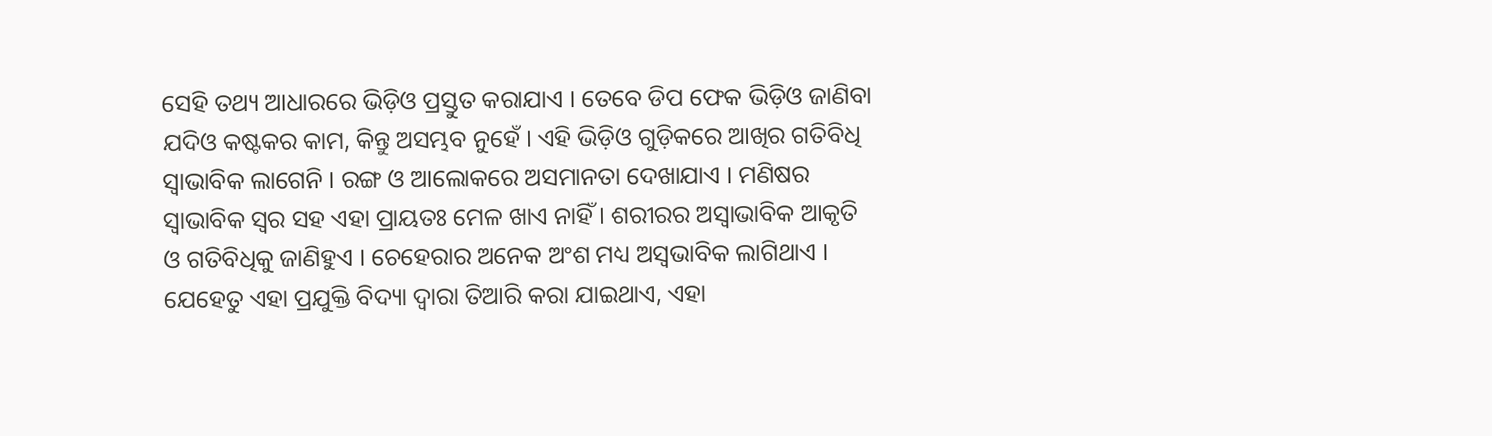ସେହି ତଥ୍ୟ ଆଧାରରେ ଭିଡ଼ିଓ ପ୍ରସ୍ତୁତ କରାଯାଏ । ତେବେ ଡିପ ଫେକ ଭିଡ଼ିଓ ଜାଣିବା ଯଦିଓ କଷ୍ଟକର କାମ, କିନ୍ତୁ ଅସମ୍ଭବ ନୁହେଁ । ଏହି ଭିଡ଼ିଓ ଗୁଡ଼ିକରେ ଆଖିର ଗତିବିଧି ସ୍ୱାଭାବିକ ଲାଗେନି । ରଙ୍ଗ ଓ ଆଲୋକରେ ଅସମାନତା ଦେଖାଯାଏ । ମଣିଷର ସ୍ୱାଭାବିକ ସ୍ୱର ସହ ଏହା ପ୍ରାୟତଃ ମେଳ ଖାଏ ନାହିଁ । ଶରୀରର ଅସ୍ୱାଭାବିକ ଆକୃତି ଓ ଗତିବିଧିକୁ ଜାଣିହୁଏ । ଚେହେରାର ଅନେକ ଅଂଶ ମଧ୍ୟ ଅସ୍ୱଭାବିକ ଲାଗିଥାଏ । ଯେହେତୁ ଏହା ପ୍ରଯୁକ୍ତି ବିଦ୍ୟା ଦ୍ୱାରା ତିଆରି କରା ଯାଇଥାଏ, ଏହା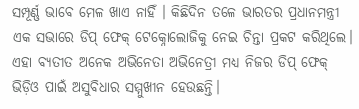ସମ୍ପୂର୍ଣ୍ଣ ଭାବେ ମେଳ ଖାଏ ନାହିଁ । କିଛିଦିନ ତଳେ ଭାରତର ପ୍ରଧାନମନ୍ତ୍ରୀ ଏକ ସଭାରେ ଡିପ୍ ଫେକ୍ ଟେକ୍ନୋଲୋଜିକୁ ନେଇ ଚିନ୍ତା ପ୍ରକଟ କରିଥିଲେ। ଏହା ବ୍ୟତୀତ ଅନେକ ଅଭିନେତା ଅଭିନେତ୍ରୀ ମଧ୍ୟ ନିଜର ଡିପ୍ ଫେକ୍ ଭିଡ଼ିଓ ପାଇଁ ଅସୁବିଧାର ସମ୍ମୁଖୀନ ହେଉଛନ୍ତି।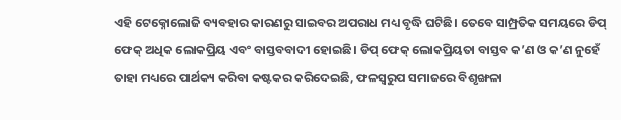ଏହି ଟେକ୍ନୋଲୋଜି ବ୍ୟବହାର କାରଣରୁ ସାଇବର ଅପରାଧ ମଧ୍ୟ ବୃଦ୍ଧି ଘଟିଛି। ତେବେ ସାମ୍ପ୍ରତିକ ସମୟରେ ଡିପ୍ ଫେକ୍ ଅଧିକ ଲୋକପ୍ରିୟ ଏବଂ ବାସ୍ତବବାଦୀ ହୋଇଛି। ଡିପ୍ ଫେକ୍ ଲୋକପ୍ରିୟତା ବାସ୍ତବ କ’ଣ ଓ କ’ଣ ନୁହେଁ ତାହା ମଧ୍ୟରେ ପାର୍ଥକ୍ୟ କରିବା କଷ୍ଟକର କରିଦେଇଛି, ଫଳସ୍ୱରୁପ ସମାଜରେ ବିଶୃଙ୍ଖଳା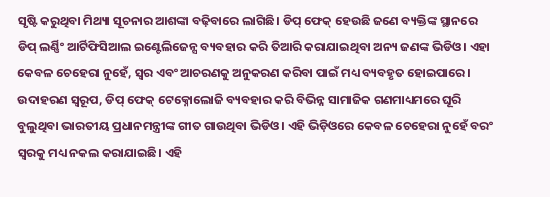ସୃଷ୍ଟି କରୁଥିବା ମିଥ୍ୟା ସୂଚନାର ଆଶଙ୍କା ବଢ଼ିବାରେ ଲାଗିଛି। ଡିପ୍ ଫେକ୍ ହେଉଛି ଜଣେ ବ୍ୟକ୍ତିଙ୍କ ସ୍ଥାନରେ ଡିପ୍ ଲର୍ଣ୍ଣିଂ ଆର୍ଟିଫିସିଆଲ ଇଣ୍ଟେଲିଜେନ୍ସ ବ୍ୟବହାର କରି ତିଆରି କରାଯାଇଥିବା ଅନ୍ୟ ଜଣଙ୍କ ଭିଡିଓ। ଏହା କେବଳ ଚେହେରା ନୁହେଁ, ସ୍ୱର ଏବଂ ଆଚରଣକୁ ଅନୁକରଣ କରିବା ପାଇଁ ମଧ୍ୟ ବ୍ୟବହୃତ ହୋଇପାରେ। ଉଦାହରଣ ସ୍ୱରୂପ, ଡିପ୍ ଫେକ୍ ଟେକ୍ନୋଲୋଜି ବ୍ୟବହାର କରି ବିଭିନ୍ନ ସାମାଜିକ ଗଣମାଧ୍ୟମରେ ଘୂରି ବୁଲୁଥିବା ଭାରତୀୟ ପ୍ରଧାନମନ୍ତ୍ରୀଙ୍କ ଗୀତ ଗାଉଥିବା ଭିଡିଓ। ଏହି ଭିଡ଼ିଓରେ କେବଳ ଚେହେରା ନୁହେଁ ବରଂ ସ୍ୱରକୁ ମଧ୍ୟ ନକଲ କରାଯାଇଛି। ଏହି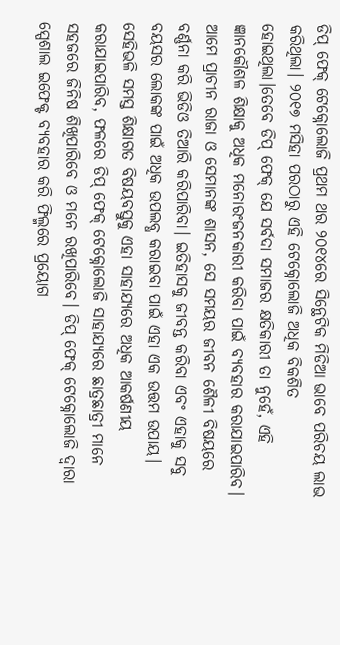ଡିପ୍ ଫେକ୍ ଟେକ୍ନୋଲୋଜି ପ୍ରଥମ ଥର ୨୦୧୪ରେ ସିନ୍ଥେଟିକ ମିଡିଆ ଭାବେ ପରିଚୟ ଲାଭ କରିଥିଲା। ୨୦୧୭ ମସିହା ପରଠାରୁ ଏହି ଟେକ୍ନୋଲୋଜି ଅଧିକ ବିକଶିତ ହୋଇଥିଲା।ତେବେ ଡିପ୍ ଫେକ୍ ଯେ ସର୍ବଦା ସମାଜର କ୍ଷତିକାରୀ ତା ନୁହେଁ, ଏହି ଜ୍ଞାନକୌଶଳ ଶିକ୍ଷାକୁ ଅଧିକ ମନୋରଂଜନକାରୀ କରିବା ପାଇଁ ବ୍ୟବହାର କରାଯାଇପାରିବ। ଆମେ ପ୍ରାଚୀନ ରାଜା ଓ ସେମାନଙ୍କ ଶାସନ, ସେ ସମୟର ଜୀବନ ଶୈଳୀ ବିଷୟରେ ବର୍ଣ୍ଣନା କରି ଭିଡିଓ ତିଆରି କରିପାରିବା। ଇତିହାସକୁ ଜୀବନ୍ତ କରିବା ଏବଂ ଏହାକୁ ସବୁ ବୟସର ଲୋକଙ୍କ ପାଇଁ ଅଧିକ ଉପଲବ୍ଧ କରାଇବା ପାଇଁ ଏହା ଏକ ଉତ୍ତମ ଉପାୟ। ସେହିଭଳି ସମସ୍ତ ଶିକ୍ଷାଗତ ବିଷୟବସ୍ତୁକୁ ଏହା ସାହାଯ୍ୟରେ ଅଧିକ ଆକର୍ଷଣୀୟ କରାଯାଇପାରିବ, ଫଳରେ ଡିପ୍ ଫେକ୍ ଟେକ୍ନୋଲୋଜି ସାହାଯ୍ୟରେ ଛାତ୍ରଛାତ୍ରୀ ମାନେ ସହଜରେ ଜିନିଷ ଶିଖିପାରିବେ ଓ ମନେ ରଖିପାରିବେ। ଡିପ୍ ଫେକ୍ ଟେକ୍ନୋଲୋଜି ଦ୍ଵାରା ସ୍ପେଶାଲ ଇଫେକ୍ଟ ବ୍ୟବହାର କରି ଫିଲ୍ମରେ ପ୍ରୟୋଗ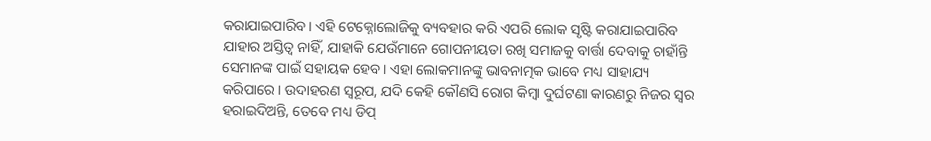କରାଯାଇପାରିବ। ଏହି ଟେକ୍ନୋଲୋଜିକୁ ବ୍ୟବହାର କରି ଏପରି ଲୋକ ସୃଷ୍ଟି କରାଯାଇପାରିବ ଯାହାର ଅସ୍ତିତ୍ୱ ନାହିଁ, ଯାହାକି ଯେଉଁମାନେ ଗୋପନୀୟତା ରଖି ସମାଜକୁ ବାର୍ତ୍ତା ଦେବାକୁ ଚାହାଁନ୍ତି ସେମାନଙ୍କ ପାଇଁ ସହାୟକ ହେବ। ଏହା ଲୋକମାନଙ୍କୁ ଭାବନାତ୍ମକ ଭାବେ ମଧ୍ୟ ସାହାଯ୍ୟ କରିପାରେ। ଉଦାହରଣ ସ୍ୱରୂପ, ଯଦି କେହି କୌଣସି ରୋଗ କିମ୍ବା ଦୁର୍ଘଟଣା କାରଣରୁ ନିଜର ସ୍ୱର ହରାଇଦିଅନ୍ତି, ତେବେ ମଧ୍ୟ ଡିପ୍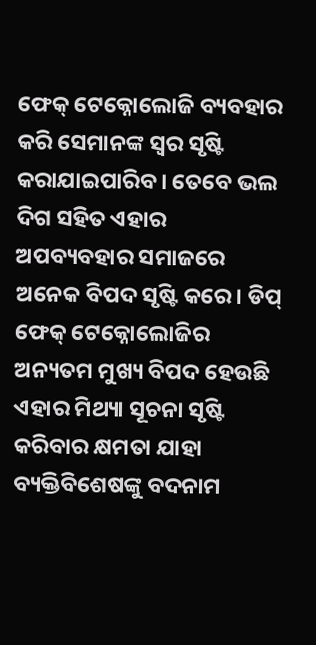ଫେକ୍ ଟେକ୍ନୋଲୋଜି ବ୍ୟବହାର କରି ସେମାନଙ୍କ ସ୍ୱର ସୃଷ୍ଟି କରାଯାଇପାରିବ। ତେବେ ଭଲ ଦିଗ ସହିତ ଏହାର ଅପବ୍ୟବହାର ସମାଜରେ ଅନେକ ବିପଦ ସୃଷ୍ଟି କରେ। ଡିପ୍ ଫେକ୍ ଟେକ୍ନୋଲୋଜିର ଅନ୍ୟତମ ମୁଖ୍ୟ ବିପଦ ହେଉଛି ଏହାର ମିଥ୍ୟା ସୂଚନା ସୃଷ୍ଟି କରିବାର କ୍ଷମତା ଯାହା ବ୍ୟକ୍ତିବିଶେଷଙ୍କୁ ବଦନାମ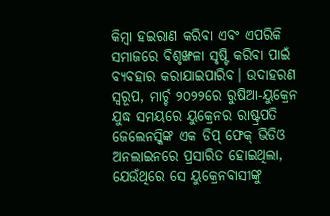କିମ୍ବା ହଇରାଣ କରିବା ଏବଂ ଏପରିକି ସମାଜରେ ବିଶୃଙ୍ଖଳା ସୃଷ୍ଟି କରିବା ପାଇଁ ବ୍ୟବହାର କରାଯାଇପାରିବ। ଉଦାହରଣ ସ୍ୱରୂପ, ମାର୍ଚ୍ଚ ୨୦୨୨ରେ ରୁଷିଆ-ୟୁକ୍ରେନ ଯୁଦ୍ଧ ସମୟରେ ୟୁକ୍ରେନର ରାଷ୍ଟ୍ରପତି ଜେଲେନସ୍କିଙ୍କ ଏକ ଡିପ୍ ଫେକ୍ ଭିଡିଓ ଅନଲାଇନରେ ପ୍ରସାରିତ ହୋଇଥିଲା, ଯେଉଁଥିରେ ସେ ୟୁକ୍ରେନବାସୀଙ୍କୁ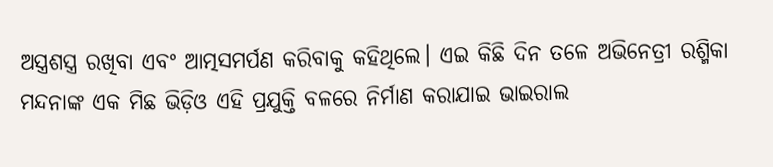ଅସ୍ତ୍ରଶସ୍ତ୍ର ରଖିବା ଏବଂ ଆତ୍ମସମର୍ପଣ କରିବାକୁ କହିଥିଲେ। ଏଇ କିଛି ଦିନ ତଳେ ଅଭିନେତ୍ରୀ ରଶ୍ମିକା ମନ୍ଦନାଙ୍କ ଏକ ମିଛ ଭିଡ଼ିଓ ଏହି ପ୍ରଯୁକ୍ତି ବଳରେ ନିର୍ମାଣ କରାଯାଇ ଭାଇରାଲ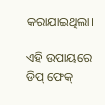କରାଯାଇଥିଲା।

ଏହି ଉପାୟରେ ଡିପ୍ ଫେକ୍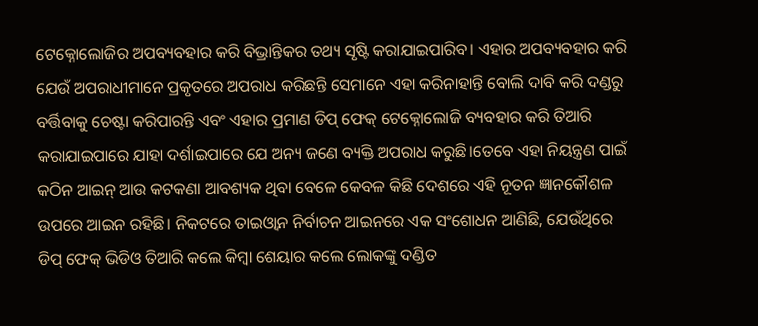ଟେକ୍ନୋଲୋଜିର ଅପବ୍ୟବହାର କରି ବିଭ୍ରାନ୍ତିକର ତଥ୍ୟ ସୃଷ୍ଟି କରାଯାଇପାରିବ। ଏହାର ଅପବ୍ୟବହାର କରି ଯେଉଁ ଅପରାଧୀମାନେ ପ୍ରକୃତରେ ଅପରାଧ କରିଛନ୍ତି ସେମାନେ ଏହା କରିନାହାନ୍ତି ବୋଲି ଦାବି କରି ଦଣ୍ଡରୁ ବର୍ତ୍ତିବାକୁ ଚେଷ୍ଟା କରିପାରନ୍ତି ଏବଂ ଏହାର ପ୍ରମାଣ ଡିପ୍ ଫେକ୍ ଟେକ୍ନୋଲୋଜି ବ୍ୟବହାର କରି ତିଆରି କରାଯାଇପାରେ ଯାହା ଦର୍ଶାଇପାରେ ଯେ ଅନ୍ୟ ଜଣେ ବ୍ୟକ୍ତି ଅପରାଧ କରୁଛି।ତେବେ ଏହା ନିୟନ୍ତ୍ରଣ ପାଇଁ କଠିନ ଆଇନ୍ ଆଉ କଟକଣା ଆବଶ୍ୟକ ଥିବା ବେଳେ କେବଳ କିଛି ଦେଶରେ ଏହି ନୂତନ ଜ୍ଞାନକୌଶଳ ଉପରେ ଆଇନ ରହିଛି। ନିକଟରେ ତାଇଓ୍ଵାନ ନିର୍ବାଚନ ଆଇନରେ ଏକ ସଂଶୋଧନ ଆଣିଛି, ଯେଉଁଥିରେ ଡିପ୍ ଫେକ୍ ଭିଡିଓ ତିଆରି କଲେ କିମ୍ବା ଶେୟାର କଲେ ଲୋକଙ୍କୁ ଦଣ୍ଡିତ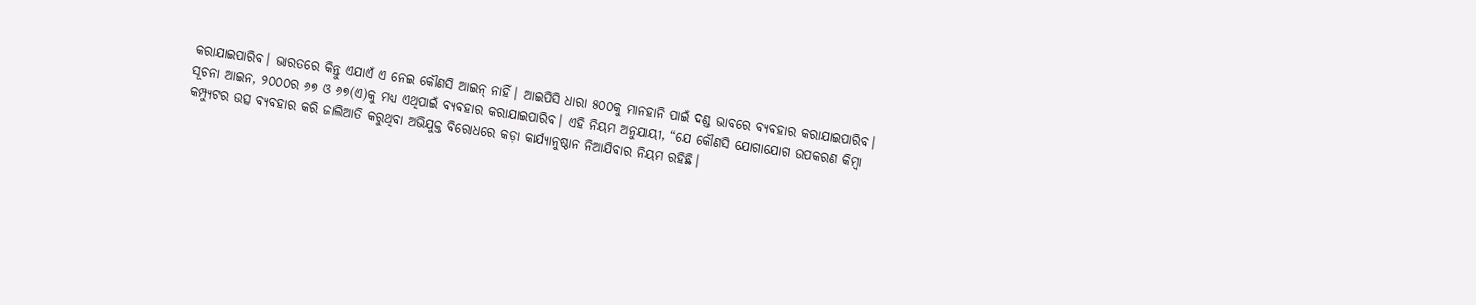କରାଯାଇପାରିବ। ଭାରତରେ କିନ୍ତୁ ଏଯାଏଁ ଏ ନେଇ କୌଣସି ଆଇନ୍ ନାହିଁ। ଆଇପିସି ଧାରା ୫୦୦କୁ ମାନହାନି ପାଇଁ ଦଣ୍ଡ ଭାବରେ ବ୍ୟବହାର କରାଯାଇପାରିବ। ସୂଚନା ଆଇନ, ୨୦୦୦ର ୬୭ ଓ ୬୭(ଏ)କୁ ମଧ୍ୟ ଏଥିପାଇଁ ବ୍ୟବହାର କରାଯାଇପାରିବ। ଏହି ନିୟମ ଅନୁଯାୟୀ, “ଯେ କୌଣସି ଯୋଗାଯୋଗ ଉପକରଣ କିମ୍ବା କମ୍ପ୍ୟୁଟର ଉତ୍ସ ବ୍ୟବହାର କରି ଜାଲିଆତି କରୁଥିବା ଅଭିଯୁକ୍ତ ବିରୋଧରେ କଡ଼ା କାର୍ଯ୍ୟାନୁଷ୍ଠାନ ନିଆଯିବାର ନିୟମ ରହିଛି।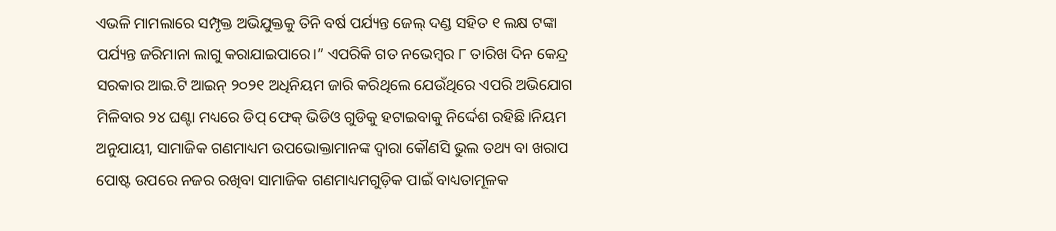ଏଭଳି ମାମଲାରେ ସମ୍ପୃକ୍ତ ଅଭିଯୁକ୍ତକୁ ତିନି ବର୍ଷ ପର୍ଯ୍ୟନ୍ତ ଜେଲ୍ ଦଣ୍ଡ ସହିତ ୧ ଲକ୍ଷ ଟଙ୍କା ପର୍ଯ୍ୟନ୍ତ ଜରିମାନା ଲାଗୁ କରାଯାଇପାରେ।” ଏପରିକି ଗତ ନଭେମ୍ବର ୮ ତାରିଖ ଦିନ କେନ୍ଦ୍ର ସରକାର ଆଇ.ଟି ଆଇନ୍ ୨୦୨୧ ଅଧିନିୟମ ଜାରି କରିଥିଲେ ଯେଉଁଥିରେ ଏପରି ଅଭିଯୋଗ ମିଳିବାର ୨୪ ଘଣ୍ଟା ମଧ୍ୟରେ ଡିପ୍ ଫେକ୍ ଭିଡିଓ ଗୁଡିକୁ ହଟାଇବାକୁ ନିର୍ଦ୍ଦେଶ ରହିଛି।ନିୟମ ଅନୁଯାୟୀ, ସାମାଜିକ ଗଣମାଧ୍ୟମ ଉପଭୋକ୍ତାମାନଙ୍କ ଦ୍ୱାରା କୌଣସି ଭୁଲ ତଥ୍ୟ ବା ଖରାପ ପୋଷ୍ଟ ଉପରେ ନଜର ରଖିବା ସାମାଜିକ ଗଣମାଧ୍ୟମଗୁଡ଼ିକ ପାଇଁ ବାଧ୍ୟତାମୂଳକ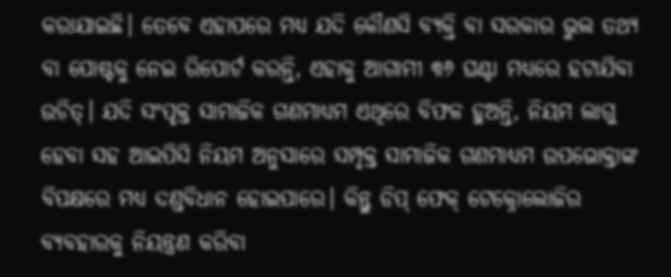କରାଯାଇଛି। ତେବେ ଏହାପରେ ମଧ୍ୟ ଯଦି କୌଣସି ବ୍ୟକ୍ତି ବା ସରକାର ଭୁଲ ତଥ୍ୟ ବା ପୋଷ୍ଟକୁ ନେଇ ରିପୋର୍ଟ କରନ୍ତି, ଏହାକୁ ଆଗାମୀ ୩୬ ଘଣ୍ଟା ମଧ୍ୟରେ ହଟାଯିବା ଉଚିତ୍। ଯଦି ସଂପୃକ୍ତ ସାମାଜିକ ଗଣମାଧ୍ୟମ ଏଥିରେ ବିଫଳ ହୁଅନ୍ତି, ନିୟମ ଲାଗୁ ହେବା ସହ ଆଇପିସି ନିୟମ ଅନୁସାରେ ସମ୍ପୃକ୍ତ ସାମାଜିକ ଗଣମାଧ୍ୟମ ଉପଭୋକ୍ତାଙ୍କ ବିପକ୍ଷରେ ମଧ୍ୟ ଦଣ୍ଡବିଧାନ ହୋଇପାରେ। କିନ୍ତୁ ଡିପ୍ ଫେକ୍ ଟେକ୍ନୋଲୋଜିର ବ୍ୟବହାରକୁ ନିୟନ୍ତ୍ରଣ କରିବା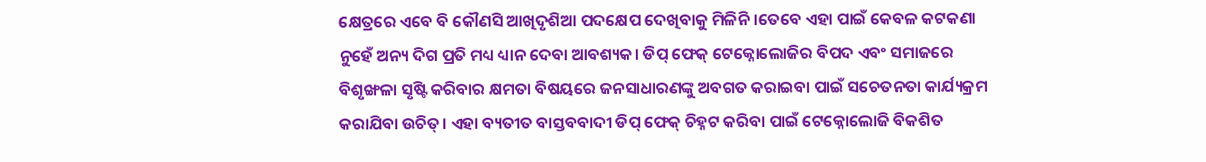କ୍ଷେତ୍ରରେ ଏବେ ବି କୌଣସି ଆଖିଦୃଶିଆ ପଦକ୍ଷେପ ଦେଖିବାକୁ ମିଳିନି।ତେବେ ଏହା ପାଇଁ କେବଳ କଟକଣା ନୁହେଁ ଅନ୍ୟ ଦିଗ ପ୍ରତି ମଧ୍ୟ ଧ୍ୟାନ ଦେବା ଆବଶ୍ୟକ। ଡିପ୍ ଫେକ୍ ଟେକ୍ନୋଲୋଜିର ବିପଦ ଏବଂ ସମାଜରେ ବିଶୃଙ୍ଖଳା ସୃଷ୍ଟି କରିବାର କ୍ଷମତା ବିଷୟରେ ଜନସାଧାରଣଙ୍କୁ ଅବଗତ କରାଇବା ପାଇଁ ସଚେତନତା କାର୍ଯ୍ୟକ୍ରମ କରାଯିବା ଉଚିତ୍। ଏହା ବ୍ୟତୀତ ବାସ୍ତବବାଦୀ ଡିପ୍ ଫେକ୍ ଚିହ୍ନଟ କରିବା ପାଇଁ ଟେକ୍ନୋଲୋଜି ବିକଶିତ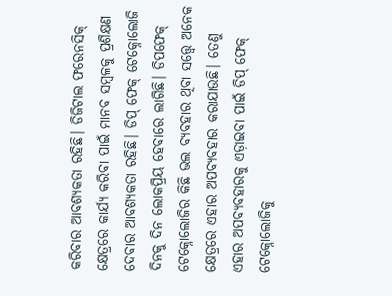କରିବାର ଆବଶ୍ୟକତା ରହିଛି। ଡିଜିଟାଲ ଫରେନସିକ୍ କ୍ଷେତ୍ରରେ କାର୍ଯ୍ୟ କରିବା ପାଇଁ ମାନବ ସମ୍ବଳକୁ ପ୍ରଶିକ୍ଷଣ ଦେବାର ଆବଶ୍ୟକତା ରହିଛି। ଡିପ୍ ଫେକ୍ ଟେକ୍ନୋଲୋଜି ଦିନକୁ ଦିନ ଲୋକପ୍ରିୟ ହେବାରେ ଲାଗିଛି। ଡିପଫେକ୍ ଟେକ୍ନୋଲୋଜିର କିଛି ଭଲ ବ୍ୟବହାର ଥିବା ସତ୍ତ୍ୱେ ଅନେକ କ୍ଷେତ୍ରରେ ଏହାର ଅପବ୍ୟବହାର କରାଯାଉଛି। ତେଣୁ ଏହାର ଅପବ୍ୟବହାରକୁ ଏଡ଼ାଇବା ପାଇଁ ଡିପ୍ ଫେକ୍ ଟେକ୍ନୋଲୋଜିକୁ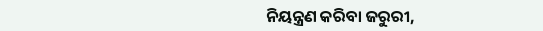ନିୟନ୍ତ୍ରଣ କରିବା ଜରୁରୀ,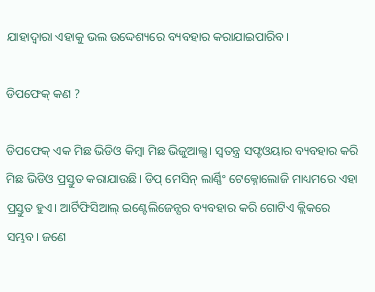ଯାହାଦ୍ୱାରା ଏହାକୁ ଭଲ ଉଦ୍ଦେଶ୍ୟରେ ବ୍ୟବହାର କରାଯାଇପାରିବ।

ଡିପଫେକ୍ କଣ ?

ଡିପଫେକ୍ ଏକ ମିଛ ଭିଡିଓ କିମ୍ବା ମିଛ ଭିଜୁଆଲ୍ସ। ସ୍ବତନ୍ତ୍ର ସଫ୍ଟଓୟାର ବ୍ୟବହାର କରି ମିଛ ଭିଡିଓ ପ୍ରସ୍ତୁତ କରାଯାଉଛି। ଡିପ୍ ମେସିନ୍ ଲାର୍ଣ୍ଣିଂ ଟେକ୍ନୋଲୋଜି ମାଧ୍ୟମରେ ଏହା ପ୍ରସ୍ତୁତ ହୁଏ। ଆର୍ଟିଫିସିଆଲ୍ ଇଣ୍ଟେଲିଜେନ୍ସର ବ୍ୟବହାର କରି ଗୋଟିଏ କ୍ଲିକରେ ସମ୍ଭବ। ଜଣେ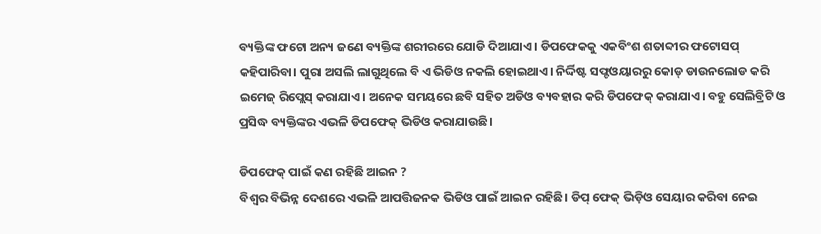ବ୍ୟକ୍ତିଙ୍କ ଫଟୋ ଅନ୍ୟ ଜଣେ ବ୍ୟକ୍ତିଙ୍କ ଶରୀରରେ ଯୋଡି ଦିଆଯାଏ । ଡିପଫେକକୁ ଏକବିଂଶ ଶତାବ୍ଦୀର ଫଟୋସପ୍ କହିପାରିବା। ପୁରା ଅସଲି ଲାଗୁଥିଲେ ବି ଏ ଭିଡିଓ ନକଲି ହୋଇଥାଏ। ନିର୍ଦ୍ଦିଷ୍ଟ ସଫ୍ଟଓୟାରରୁ କୋଡ୍ ଡାଉନଲୋଡ କରି ଇମେଜ୍ ରିପ୍ଲେସ୍ କରାଯାଏ। ଅନେକ ସମୟରେ ଛବି ସହିତ ଅଡିଓ ବ୍ୟବହାର କରି ଡିପଫେକ୍ କରାଯାଏ। ବହୁ ସେଲିବ୍ରିଟି ଓ ପ୍ରସିଦ୍ଧ ବ୍ୟକ୍ତିଙ୍କର ଏଭଳି ଡିପଫେକ୍ ଭିଡିଓ କରାଯାଉଛି।

ଡିପଫେକ୍ ପାଇଁ କଣ ରହିଛି ଆଇନ ?
ବିଶ୍ବର ବିଭିନ୍ନ ଦେଶରେ ଏଭଳି ଆପତ୍ତିଜନକ ଭିଡିଓ ପାଇଁ ଆଇନ ରହିଛି। ଡିପ୍ ଫେକ୍ ଭିଡ଼ିଓ ସେୟାର କରିବା ନେଇ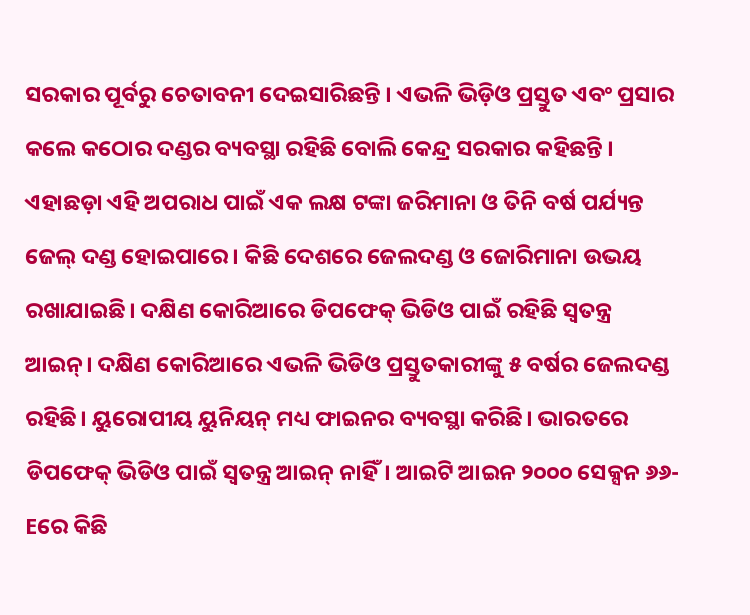ସରକାର ପୂର୍ବରୁ ଚେତାବନୀ ଦେଇସାରିଛନ୍ତି । ଏଭଳି ଭିଡ଼ିଓ ପ୍ରସ୍ତୁତ ଏବଂ ପ୍ରସାର କଲେ କଠୋର ଦଣ୍ଡର ବ୍ୟବସ୍ଥା ରହିଛି ବୋଲି କେନ୍ଦ୍ର ସରକାର କହିଛନ୍ତି । ଏହାଛଡ଼ା ଏହି ଅପରାଧ ପାଇଁ ଏକ ଲକ୍ଷ ଟଙ୍କା ଜରିମାନା ଓ ତିନି ବର୍ଷ ପର୍ଯ୍ୟନ୍ତ ଜେଲ୍ ଦଣ୍ଡ ହୋଇପାରେ। କିଛି ଦେଶରେ ଜେଲଦଣ୍ଡ ଓ ଜୋରିମାନା ଉଭୟ ରଖାଯାଇଛି। ଦକ୍ଷିଣ କୋରିଆରେ ଡିପଫେକ୍ ଭିଡିଓ ପାଇଁ ରହିଛି ସ୍ବତନ୍ତ୍ର ଆଇନ୍। ଦକ୍ଷିଣ କୋରିଆରେ ଏଭଳି ଭିଡିଓ ପ୍ରସ୍ତୁତକାରୀଙ୍କୁ ୫ ବର୍ଷର ଜେଲଦଣ୍ଡ ରହିଛି। ୟୁରୋପୀୟ ୟୁନିୟନ୍ ମଧ୍ୟ ଫାଇନର ବ୍ୟବସ୍ଥା କରିଛି। ଭାରତରେ ଡିପଫେକ୍ ଭିଡିଓ ପାଇଁ ସ୍ବତନ୍ତ୍ର ଆଇନ୍ ନାହିଁ। ଆଇଟି ଆଇନ ୨୦୦୦ ସେକ୍ସନ ୬୬-Eରେ କିଛି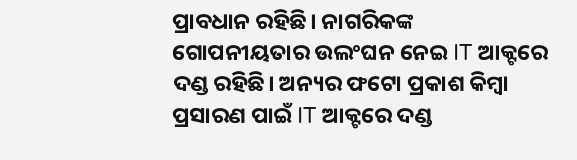ପ୍ରାବଧାନ ରହିଛି। ନାଗରିକଙ୍କ ଗୋପନୀୟତାର ଉଲଂଘନ ନେଇ IT ଆକ୍ଟରେ ଦଣ୍ଡ ରହିଛି। ଅନ୍ୟର ଫଟୋ ପ୍ରକାଶ କିମ୍ବା ପ୍ରସାରଣ ପାଇଁ IT ଆକ୍ଟରେ ଦଣ୍ଡ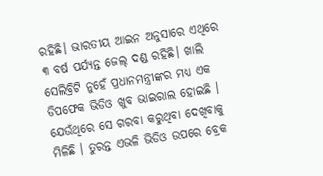ରହିଛି। ଭାରତୀୟ ଆଇନ ଅନୁସାରେ ଏଥିରେ ୩ ବର୍ଷ ପର୍ଯ୍ୟନ୍ତ ଜେଲ୍ ଦଣ୍ଡ ରହିଛି। ଖାଲି ସେଲିବ୍ରିଟି ନୁହେଁ ପ୍ରଧାନମନ୍ତ୍ରୀଙ୍କର ମଧ୍ୟ ଏକ ଡିପଫେକ ଭିଡିଓ ଖୁବ ଭାଇରାଲ ହୋଇଛି । ଯେଉଁଥିରେ ସେ ଗରବା କରୁଥିବା ଦେଖିବାକୁ ମିଳିଛି । ତୁରନ୍ତ ଏଭଳି ଭିଡିଓ ଉପରେ ବ୍ରେକ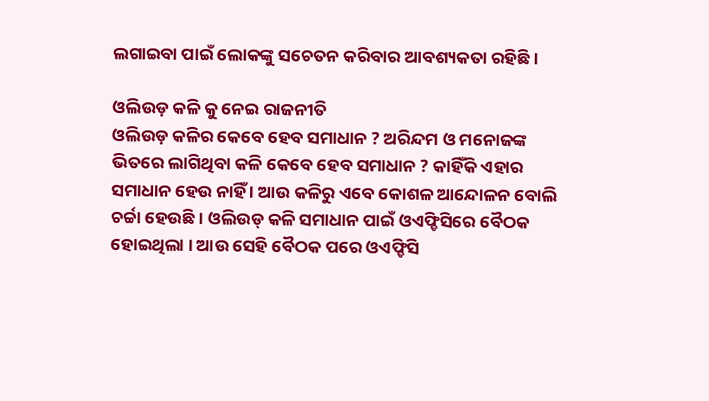ଲଗାଇବା ପାଇଁ ଲୋକଙ୍କୁ ସଚେତନ କରିବାର ଆବଶ୍ୟକତା ରହିଛି ।

ଓଲିଉଡ଼ କଳି କୁ ନେଇ ରାଜନୀତି
ଓଲିଉଡ଼ କଳିର କେବେ ହେବ ସମାଧାନ ? ଅରିନ୍ଦମ ଓ ମନୋଜଙ୍କ ଭିତରେ ଲାଗିଥିବା କଳି କେବେ ହେବ ସମାଧାନ ? କାହିଁକି ଏହାର ସମାଧାନ ହେଉ ନାହିଁ । ଆଉ କଳିରୁ ଏବେ କୋଶଳ ଆନ୍ଦୋଳନ ବୋଲି ଚର୍ଚ୍ଚା ହେଉଛି । ଓଲିଉଡ୍ କଳି ସମାଧାନ ପାଇଁ ଓଏଫ୍ଡିସିରେ ବୈଠକ ହୋଇଥିଲା । ଆଉ ସେହି ବୈଠକ ପରେ ଓଏଫ୍ଡିସି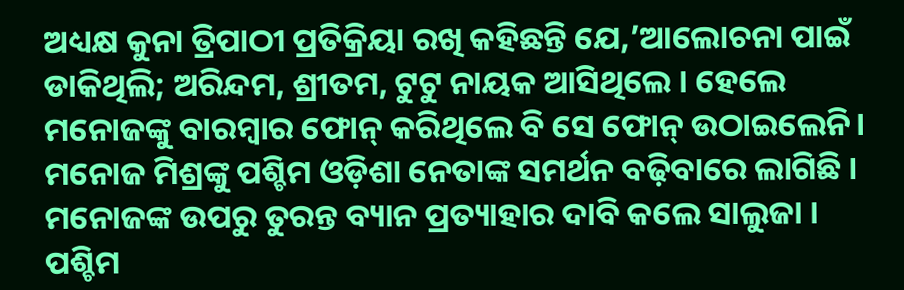ଅଧ୍ୟକ୍ଷ କୁନା ତ୍ରିପାଠୀ ପ୍ରତିକ୍ରିୟା ରଖି କହିଛନ୍ତି ଯେ,’ଆଲୋଚନା ପାଇଁ ଡାକିଥିଲି; ଅରିନ୍ଦମ, ଶ୍ରୀତମ, ଟୁଟୁ ନାୟକ ଆସିଥିଲେ । ହେଲେ ମନୋଜଙ୍କୁ ବାରମ୍ବାର ଫୋନ୍ କରିଥିଲେ ବି ସେ ଫୋନ୍ ଉଠାଇଲେନି। ମନୋଜ ମିଶ୍ରଙ୍କୁ ପଶ୍ଚିମ ଓଡ଼ିଶା ନେତାଙ୍କ ସମର୍ଥନ ବଢ଼ିବାରେ ଲାଗିଛି । ମନୋଜଙ୍କ ଉପରୁ ତୁରନ୍ତ ବ୍ୟାନ ପ୍ରତ୍ୟାହାର ଦାବି କଲେ ସାଲୁଜା । ପଶ୍ଚିମ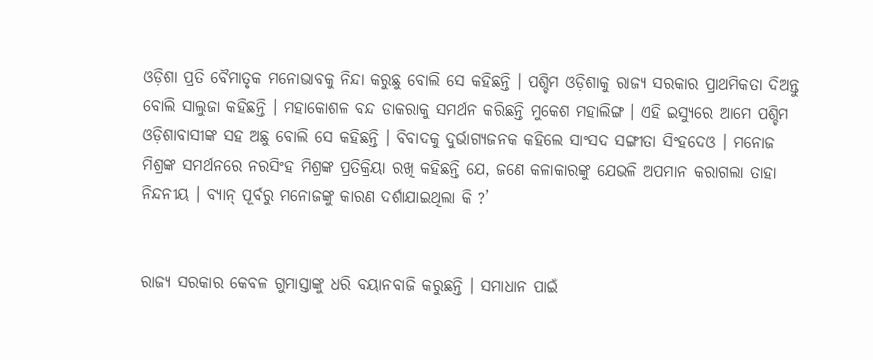ଓଡ଼ିଶା ପ୍ରତି ବୈମାତୃକ ମନୋଭାବକୁ ନିନ୍ଦା କରୁଛୁ ବୋଲି ସେ କହିଛନ୍ତି । ପଶ୍ଚିମ ଓଡ଼ିଶାକୁ ରାଜ୍ୟ ସରକାର ପ୍ରାଥମିକତା ଦିଅନ୍ତୁ ବୋଲି ସାଲୁଜା କହିଛନ୍ତି । ମହାକୋଶଳ ବନ୍ଦ ଡାକରାକୁ ସମର୍ଥନ କରିଛନ୍ତି ମୁକେଶ ମହାଲିଙ୍ଗ । ଏହି ଇସ୍ୟୁରେ ଆମେ ପଶ୍ଚିମ ଓଡ଼ିଶାବାସୀଙ୍କ ସହ ଅଛୁ ବୋଲି ସେ କହିଛନ୍ତି । ବିବାଦକୁ ଦୁର୍ଭାଗ୍ୟଜନକ କହିଲେ ସାଂସଦ ସଙ୍ଗୀତା ସିଂହଦେଓ । ମନୋଜ ମିଶ୍ରଙ୍କ ସମର୍ଥନରେ ନରସିଂହ ମିଶ୍ରଙ୍କ ପ୍ରତିକ୍ରିୟା ରଖି କହିଛନ୍ତି ଯେ, ଜଣେ କଳାକାରଙ୍କୁ ଯେଭଳି ଅପମାନ କରାଗଲା ତାହା ନିନ୍ଦନୀୟ । ବ୍ୟାନ୍ ପୂର୍ବରୁ ମନୋଜଙ୍କୁ କାରଣ ଦର୍ଶାଯାଇଥିଲା କି ?’


ରାଜ୍ୟ ସରକାର କେବଳ ଗୁମାସ୍ତାଙ୍କୁ ଧରି ବୟାନବାଜି କରୁଛନ୍ତି । ସମାଧାନ ପାଇଁ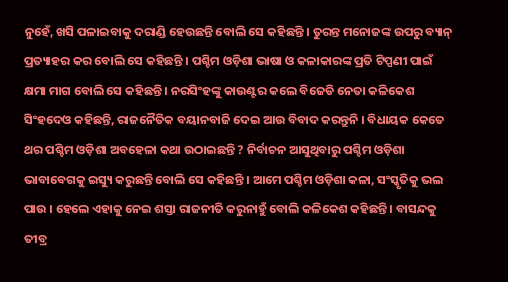ନୁହେଁ, ଖସି ପଳାଇବାକୁ ଦରାଣ୍ଡି ହେଉଛନ୍ତି ବୋଲି ସେ କହିଛନ୍ତି । ତୁରନ୍ତ ମନୋଜଙ୍କ ଉପରୁ ବ୍ୟାନ୍ ପ୍ରତ୍ୟାହର କର ବୋଲି ସେ କହିଛନ୍ତି । ପଶ୍ଚିମ ଓଡ଼ିଶା ଭାଷା ଓ କଳାକାରଙ୍କ ପ୍ରତି ଟିପ୍ପଣୀ ପାଇଁ କ୍ଷମା ମାଗ ବୋଲି ସେ କହିଛନ୍ତି । ନରସିଂହଙ୍କୁ କାଉଣ୍ଟର କଲେ ବିଜେଡି ନେତା କଳିକେଶ ସିଂହଦେଓ କହିଛନ୍ତି, ରାଜନୈତିକ ବୟାନବାଜି ଦେଇ ଆଉ ବିବାଦ କରନ୍ତୁନି । ବିଧାୟକ କେତେ ଥର ପଶ୍ଚିମ ଓଡ଼ିଶା ଅବହେଳା କଥା ଉଠାଇଛନ୍ତି ? ନିର୍ବାଚନ ଆସୁଥିବାରୁ ପଶ୍ଚିମ ଓଡ଼ିଶା ଭାବାବେଗକୁ ଇସ୍ୟୁ କରୁଛନ୍ତି ବୋଲି ସେ କହିଛନ୍ତି । ଆମେ ପଶ୍ଚିମ ଓଡ଼ିଶା କଳା, ସଂସ୍କୃତିକୁ ଭଲ ପାଉ । ହେଲେ ଏହାକୁ ନେଇ ଶସ୍ତା ରାଜନୀତି କରୁନାହୁଁ ବୋଲି କଳିକେଶ କହିଛନ୍ତି । ବାସନ୍ଦକୁ ତୀବ୍ର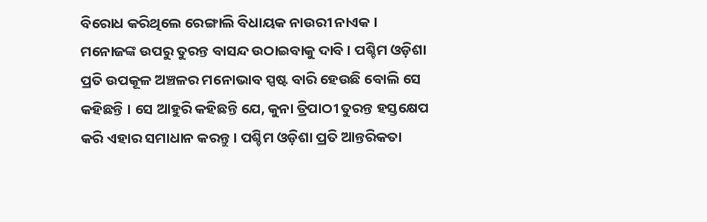ବିରୋଧ କରିଥିଲେ ରେଙ୍ଗାଲି ବିଧାୟକ ନାଉରୀ ନାଏକ । ମନୋଜଙ୍କ ଉପରୁ ତୁରନ୍ତ ବାସନ୍ଦ ଉଠାଇବାକୁ ଦାବି । ପଶ୍ଚିମ ଓଡ଼ିଶା ପ୍ରତି ଉପକୂଳ ଅଞ୍ଚଳର ମନୋଭାବ ସ୍ପଷ୍ଟ ବାରି ହେଉଛି ବୋଲି ସେ କହିଛନ୍ତି । ସେ ଆହୁରି କହିଛନ୍ତି ଯେ, କୁନା ତ୍ରିପାଠୀ ତୁରନ୍ତ ହସ୍ତକ୍ଷେପ କରି ଏହାର ସମାଧାନ କରନ୍ତୁ । ପଶ୍ଚିମ ଓଡ଼ିଶା ପ୍ରତି ଆନ୍ତରିକତା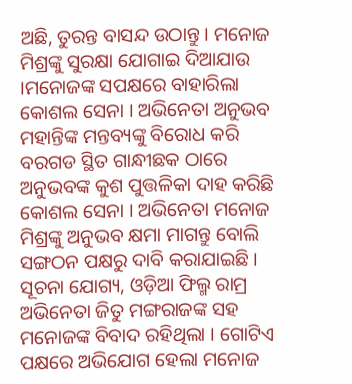ଅଛି, ତୁରନ୍ତ ବାସନ୍ଦ ଉଠାନ୍ତୁ । ମନୋଜ ମିଶ୍ରଙ୍କୁ ସୁରକ୍ଷା ଯୋଗାଇ ଦିଆଯାଉ ।ମନୋଜଙ୍କ ସପକ୍ଷରେ ବାହାରିଲା କୋଶଲ ସେନା । ଅଭିନେତା ଅନୁଭବ ମହାନ୍ତିଙ୍କ ମନ୍ତବ୍ୟଙ୍କୁ ବିରୋଧ କରି ବରଗଡ ସ୍ଥିତ ଗାନ୍ଧୀଛକ ଠାରେ ଅନୁଭବଙ୍କ କୁଶ ପୁତ୍ତଳିକା ଦାହ କରିଛି କୋଶଲ ସେନା । ଅଭିନେତା ମନୋଜ ମିଶ୍ରଙ୍କୁ ଅନୁଭବ କ୍ଷମା ମାଗନ୍ତୁ ବୋଲି ସଙ୍ଗଠନ ପକ୍ଷରୁ ଦାବି କରାଯାଇଛି । ସୂଚନା ଯୋଗ୍ୟ, ଓଡ଼ିଆ ଫିଲ୍ମ ରାମ୍ର ଅଭିନେତା ଜିତୁ ମଙ୍ଗରାଜଙ୍କ ସହ ମନୋଜଙ୍କ ବିବାଦ ରହିଥିଲା । ଗୋଟିଏ ପକ୍ଷରେ ଅଭିଯୋଗ ହେଲା ମନୋଜ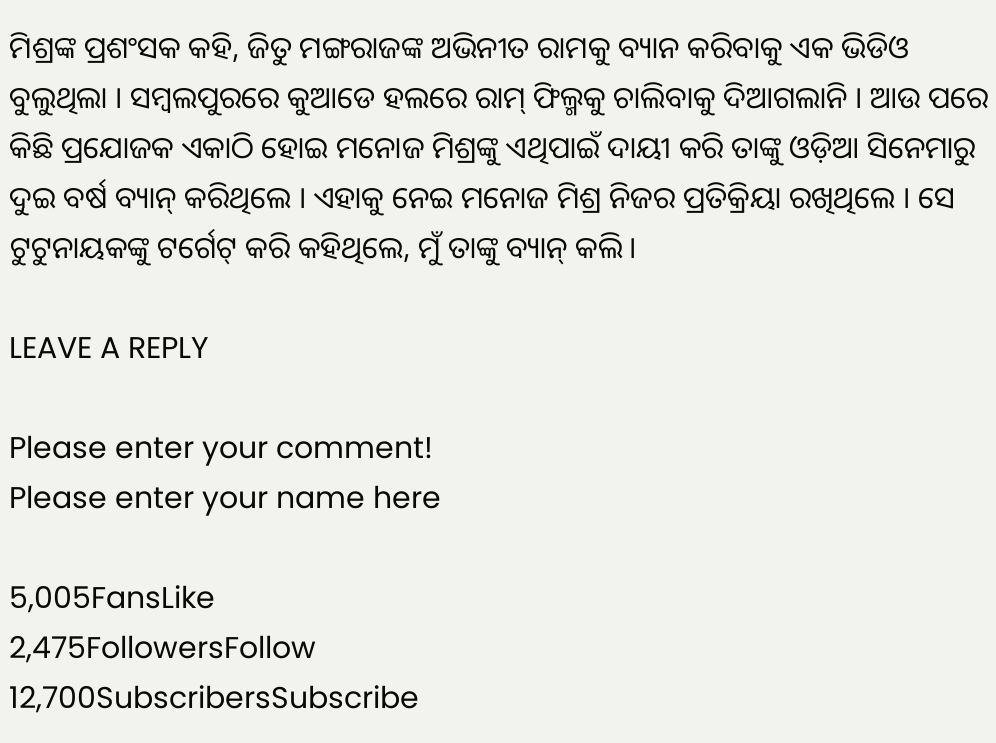ମିଶ୍ରଙ୍କ ପ୍ରଶଂସକ କହି, ଜିତୁ ମଙ୍ଗରାଜଙ୍କ ଅଭିନୀତ ରାମକୁ ବ୍ୟାନ କରିବାକୁ ଏକ ଭିଡିଓ ବୁଲୁଥିଲା । ସମ୍ବଲପୁରରେ କୁଆଡେ ହଲରେ ରାମ୍ ଫିଲ୍ମକୁ ଚାଲିବାକୁ ଦିଆଗଲାନି । ଆଉ ପରେ କିଛି ପ୍ରଯୋଜକ ଏକାଠି ହୋଇ ମନୋଜ ମିଶ୍ରଙ୍କୁ ଏଥିପାଇଁ ଦାୟୀ କରି ତାଙ୍କୁ ଓଡ଼ିଆ ସିନେମାରୁ ଦୁଇ ବର୍ଷ ବ୍ୟାନ୍ କରିଥିଲେ । ଏହାକୁ ନେଇ ମନୋଜ ମିଶ୍ର ନିଜର ପ୍ରତିକ୍ରିୟା ରଖିଥିଲେ । ସେ ଟୁଟୁନାୟକଙ୍କୁ ଟର୍ଗେଟ୍ କରି କହିଥିଲେ, ମୁଁ ତାଙ୍କୁ ବ୍ୟାନ୍ କଲି।

LEAVE A REPLY

Please enter your comment!
Please enter your name here

5,005FansLike
2,475FollowersFollow
12,700SubscribersSubscribe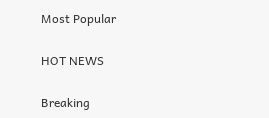Most Popular

HOT NEWS

Breaking